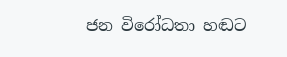ජන විරෝධතා හඬට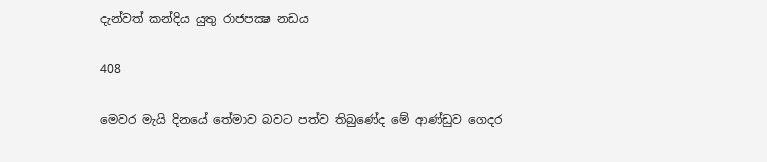දැන්වත් කන්දිය යුතු රාජපක්‍ෂ නඩය

408

මෙවර මැයි දිනයේ තේමාව බවට පත්ව තිබුණේද මේ ආණ්ඩුව ගෙදර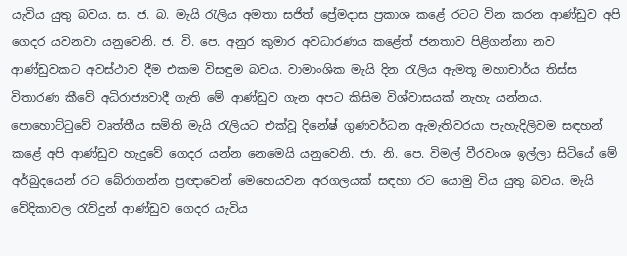යැවිය යුතු බවය. ස. ජ. බ. මැයි රැලිය අමතා සජිත් ප්‍රේමදාස ප්‍රකාශ කළේ රටට වින කරන ආණ්ඩුව අපි ගෙදර යවනවා යනුවෙනි. ජ. වි. පෙ. අනුර කුමාර අවධාරණය කළේත් ජනතාව පිළිගන්නා නව ආණ්ඩුවකට අවස්ථාව දීම එකම විසඳුම බවය. වාමාංශික මැයි දින රැලිය ඇමතූ මහාචාර්ය තිස්ස විතාරණ කීවේ අධිරාජ්‍යවාදී ගැති මේ ආණ්ඩුව ගැන අපට කිසිම විශ්වාසයක් නැහැ යන්නය. පොහොට්ටුවේ වෘත්තීය සමිති මැයි රැලියට එක්වූ දිනේෂ් ගුණවර්ධන ඇමැතිවරයා පැහැදිලිවම සඳහන් කළේ අපි ආණ්ඩුව හැදුවේ ගෙදර යන්න නෙමෙයි යනුවෙනි. ජා. නි. පෙ. විමල් වීරවංශ ඉල්ලා සිටියේ මේ අර්බුදයෙන් රට බේරාගන්න ප්‍රඥාවෙන් මෙහෙයවන අරගලයක් සඳහා රට යොමු විය යුතු බවය. මැයි වේදිකාවල රැව්දුන් ආණ්ඩුව ගෙදර යැවිය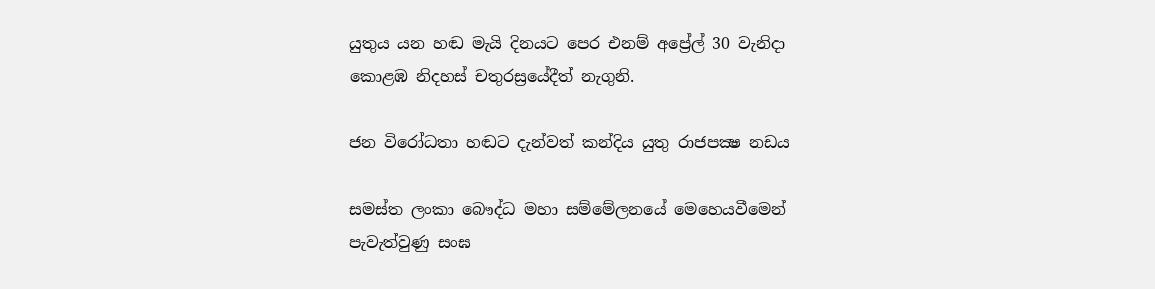යුතුය යන හඬ මැයි දිනයට පෙර එනම් අප්‍රේල් 30 වැනිදා කොළඹ නිදහස් චතුරස්‍රයේදීත් නැගුනි.

ජන විරෝධතා හඬට දැන්වත් කන්දිය යුතු රාජපක්‍ෂ නඩය

සමස්ත ලංකා බෞද්ධ මහා සම්මේලනයේ මෙහෙයවීමෙන් පැවැත්වුණු සංඝ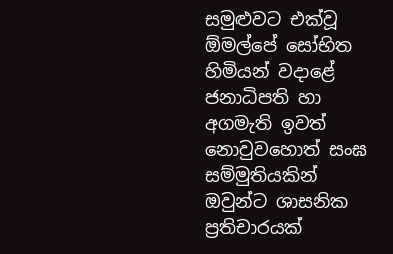සමුළුවට එක්වූ ඕමල්පේ සෝභිත හිමියන් වදාළේ ජනාධිපති හා අගමැති ඉවත් නොවුවහොත් සංඝ සම්මුතියකින් ඔවුන්ට ශාසනික ප්‍රතිචාරයක්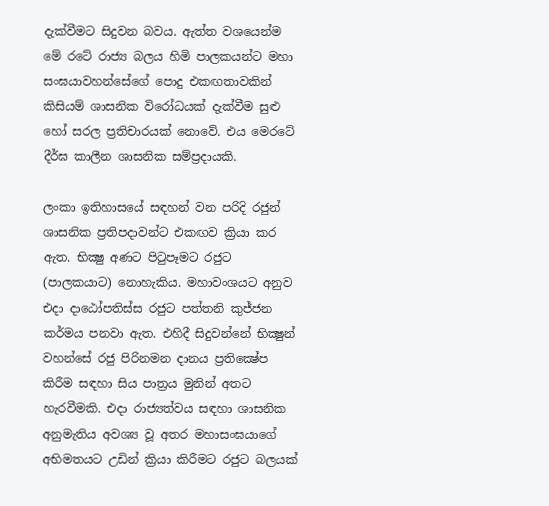දැක්වීමට සිදුවන බවය. ඇත්ත වශයෙන්ම මේ රටේ රාජ්‍ය බලය හිමි පාලකයන්ට මහා සංඝයාවහන්සේගේ පොදු එකඟතාවකින් කිසියම් ශාසනික විරෝධයක් දැක්වීම සුළු හෝ සරල ප්‍රතිචාරයක් නොවේ. එය මෙරටේ දීර්ඝ කාලීන ශාසනික සම්ප්‍රදායකි.

ලංකා ඉතිහාසයේ සඳහන් වන පරිදි රජුන් ශාසනික ප්‍රතිපදාවන්ට එකඟව ක්‍රියා කර ඇත. භික්‍ෂු අණට පිටුපෑමට රජුට (පාලකයාට) නොහැකිය. මහාවංශයට අනුව එදා දාඨෝපතිස්ස රජුට පත්තනි කුජ්ජන කර්මය පනවා ඇත. එහිදී සිදුවන්නේ භික්‍ෂුන් වහන්සේ රජු පිරිනමන දානය ප්‍රතික්‍ෂේප කිරීම සඳහා සිය පාත්‍රය මුනින් අතට හැරවීමකි. එදා රාජ්‍යත්වය සඳහා ශාසනික අනුමැතිය අවශ්‍ය වූ අතර මහාසංඝයාගේ අභිමතයට උඩින් ක්‍රියා කිරීමට රජුට බලයක්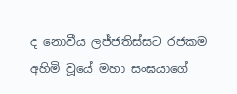ද නොවීය ලජ්ජතිස්සට රජකම අහිමි වූයේ මහා සංඝයාගේ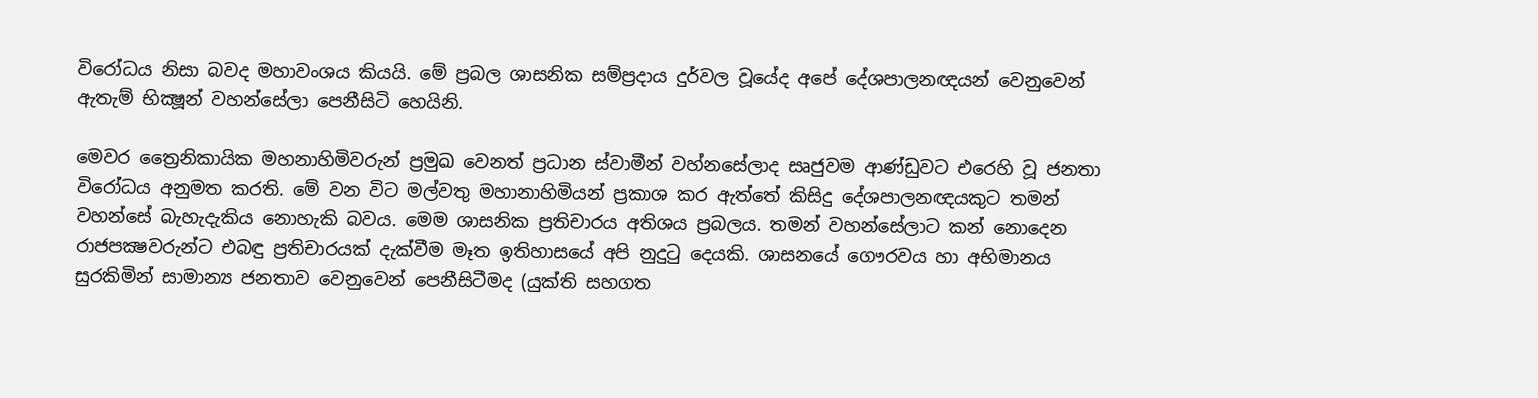විරෝධය නිසා බවද මහාවංශය කියයි. මේ ප්‍රබල ශාසනික සම්ප්‍රදාය දුර්වල වූයේද අපේ දේශපාලනඥයන් වෙනුවෙන් ඇතැම් භික්‍ෂූන් වහන්සේලා පෙනීසිටි හෙයිනි.

මෙවර ත්‍රෛනිකායික මහනාහිමිවරුන් ප්‍රමුඛ වෙනත් ප්‍රධාන ස්වාමීන් වහ්නසේලාද සෘජුවම ආණ්ඩුවට එරෙහි වූ ජනතා විරෝධය අනුමත කරති. මේ වන විට මල්වතු මහානාහිමියන් ප්‍රකාශ කර ඇත්තේ කිසිදු දේශපාලනඥයකුට තමන් වහන්සේ බැහැදැකිය නොහැකි බවය. මෙම ශාසනික ප්‍රතිචාරය අතිශය ප්‍රබලය. තමන් වහන්සේලාට කන් නොදෙන රාජපක්‍ෂවරුන්ට එබඳු ප්‍රතිචාරයක් දැක්වීම මෑත ඉතිහාසයේ අපි නුදුටු දෙයකි. ශාසනයේ ගෞරවය හා අභිමානය සුරකිමින් සාමාන්‍ය ජනතාව වෙනුවෙන් පෙනීසිටීමද (යුක්ති සහගත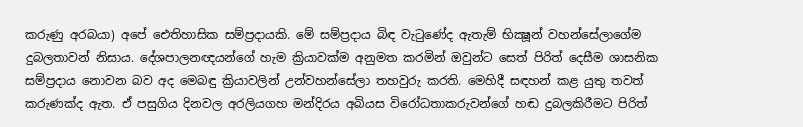කරුණු අරබයා) අපේ ඓතිහාසික සම්ප්‍රදායකි. මේ සම්ප්‍රදාය බිඳ වැටුණේද ඇතැම් භික්‍ෂූන් වහන්සේලාගේම දුබලතාවන් නිසාය. දේශපාලනඥයන්ගේ හැම ක්‍රියාවක්ම අනුමත කරමින් ඔවුන්ට සෙත් පිරිත් දෙසීම ශාසනික සම්ප්‍රදාය නොවන බව අද මෙබඳු ක්‍රියාවලින් උන්වහන්සේලා තහවුරු කරති. මෙහිදී සඳහන් කළ යුතු තවත් කරුණක්ද ඇත. ඒ පසුගිය දිනවල අරලියගහ මන්දිරය අබියස විරෝධතාකරුවන්ගේ හඬ දුබලකිරීමට පිරිත්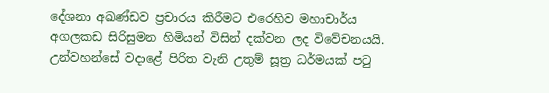දේශනා අඛණ්ඩව ප්‍රචාරය කිරීමට එරෙහිව මහාචාර්ය අගලකඩ සිරිසුමන හිමියන් විසින් දක්වන ලද විවේචනයයි. උන්වහන්සේ වදාළේ පිරිත වැනි උතුම් සූත්‍ර ධර්මයක් පටු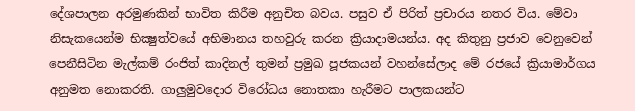දේශපාලන අරමුණකින් භාවිත කිරීම අනුචිත බවය. පසුව ඒ පිරිත් ප්‍රචාරය නතර විය. මේවා නිසැකයෙන්ම භික්‍ෂුත්වයේ අභිමානය තහවුරු කරන ක්‍රියාදාමයන්ය. අද කිතුනු ප්‍රජාව වෙනුවෙන් පෙනීසිටින මැල්කම් රංජිත් කාදිනල් තුමන් ප්‍රමුඛ පූජකයන් වහන්සේලාද මේ රජයේ ක්‍රියාමාර්ගය අනුමත නොකරති. ගාලුමුවදොර විරෝධය නොතකා හැරීමට පාලකයන්ට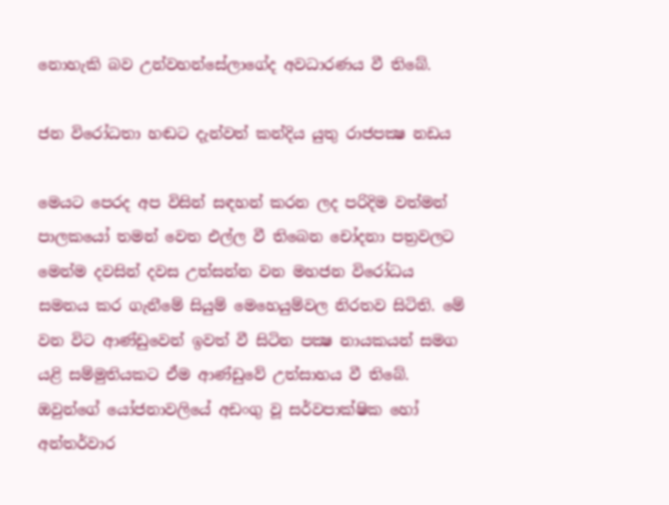නොහැකි බව උන්වහන්සේලාගේද අවධාරණය වී තිබේ.

ජන විරෝධතා හඬට දැන්වත් කන්දිය යුතු රාජපක්‍ෂ නඩය

මෙයට පෙරද අප විසින් සඳහන් කරන ලද පරිදිම වත්මන් පාලකයෝ තමන් වෙත එල්ල වී තිබෙන චෝදනා පත්‍රවලට මෙන්ම දවසින් දවස උත්සන්න වන මහජන විරෝධය සමනය කර ගැනීමේ සියුම් මෙහෙයුම්වල නිරතව සිටිති. මේ වන විට ආණ්ඩුවෙන් ඉවත් වී සිටින පක්‍ෂ නායකයන් සමග යළි සම්මුතියකට ඒම ආණ්ඩුවේ උත්සාහය වී තිබේ. ඔවුන්ගේ යෝජනාවලියේ අඩංගු වූ සර්වපාක්ෂික හෝ අන්තර්වාර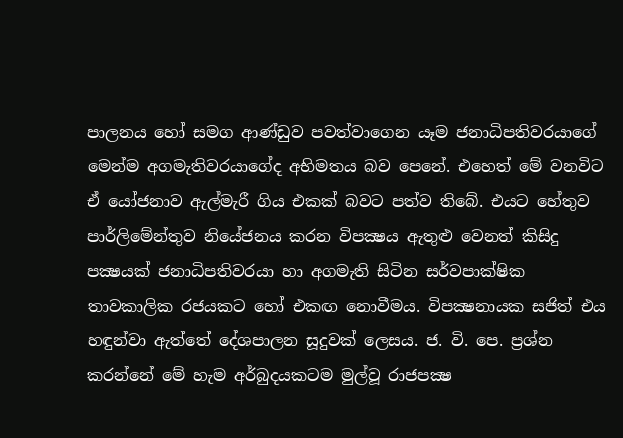පාලනය හෝ සමග ආණ්ඩුව පවත්වාගෙන යෑම ජනාධිපතිවරයාගේ මෙන්ම අගමැතිවරයාගේද අභිමතය බව පෙනේ. එහෙත් මේ වනවිට ඒ යෝජනාව ඇල්මැරී ගිය එකක් බවට පත්ව තිබේ. එයට හේතුව පාර්ලිමේන්තුව නියේජනය කරන විපක්‍ෂය ඇතුළු වෙනත් කිසිදු පක්‍ෂයක් ජනාධිපතිවරයා හා අගමැති සිටින සර්වපාක්ෂික තාවකාලික රජයකට හෝ එකඟ නොවීමය. විපක්‍ෂනායක සජිත් එය හඳුන්වා ඇත්තේ දේශපාලන සූදුවක් ලෙසය. ජ. වි. පෙ. ප්‍රශ්න කරන්නේ මේ හැම අර්බුදයකටම මුල්වූ රාජපක්‍ෂ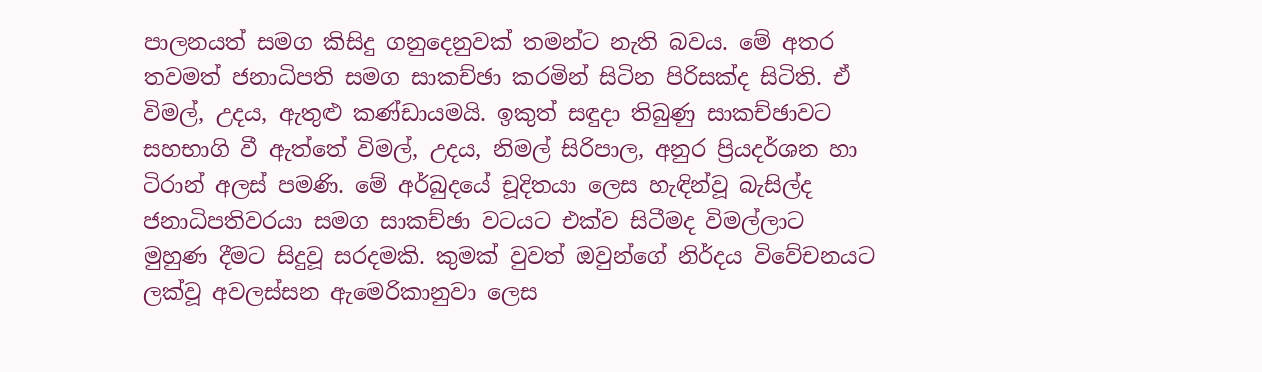පාලනයත් සමග කිසිදු ගනුදෙනුවක් තමන්ට නැති බවය. මේ අතර තවමත් ජනාධිපති සමග සාකච්ඡා කරමින් සිටින පිරිසක්ද සිටිති. ඒ විමල්, උදය, ඇතුළු කණ්ඩායමයි. ඉකුත් සඳුදා තිබුණු සාකච්ඡාවට සහභාගි වී ඇත්තේ විමල්, උදය, නිමල් සිරිපාල, අනුර ප්‍රියදර්ශන හා ටිරාන් අලස් පමණි. මේ අර්බුදයේ චූදිතයා ලෙස හැඳින්වූ බැසිල්ද ජනාධිපතිවරයා සමග සාකච්ඡා වටයට එක්ව සිටීමද විමල්ලාට මුහුණ දීමට සිදුවූ සරදමකි. කුමක් වුවත් ඔවුන්ගේ නිර්දය විවේචනයට ලක්වූ අවලස්සන ඇමෙරිකානුවා ලෙස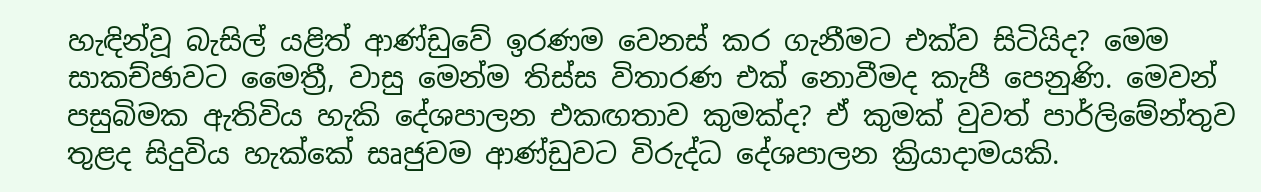හැඳින්වූ බැසිල් යළිත් ආණ්ඩුවේ ඉරණම වෙනස් කර ගැනීමට එක්ව සිටියිද? මෙම සාකච්ඡාවට මෛත්‍රී, වාසු මෙන්ම තිස්ස විතාරණ එක් නොවීමද කැපී පෙනුණි. මෙවන් පසුබිමක ඇතිවිය හැකි දේශපාලන එකඟතාව කුමක්ද? ඒ කුමක් වුවත් පාර්ලිමේන්තුව තුළද සිදුවිය හැක්කේ සෘජුවම ආණ්ඩුවට විරුද්ධ දේශපාලන ක්‍රියාදාමයකි.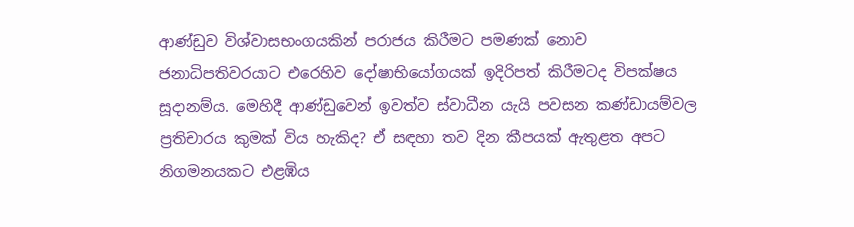ආණ්ඩුව විශ්වාසභංගයකින් පරාජය කිරීමට පමණක් නොව ජනාධිපතිවරයාට එරෙහිව දෝෂාභියෝගයක් ඉදිරිපත් කිරීමටද විපක්ෂය සූදානම්ය. මෙහිදී ආණ්ඩුවෙන් ඉවත්ව ස්වාධීන යැයි පවසන කණ්ඩායම්වල ප්‍රතිචාරය කුමක් විය හැකිද? ඒ සඳහා තව දින කීපයක් ඇතුළත අපට නිගමනයකට එළඹිය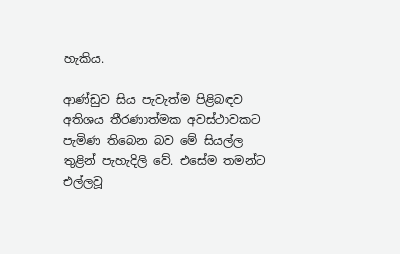හැකිය.

ආණ්ඩුව සිය පැවැත්ම පිළිබඳව අතිශය තීරණාත්මක අවස්ථාවකට පැමිණ තිබෙන බව මේ සියල්ල තුළින් පැහැදිලි වේ. එසේම තමන්ට එල්ලවූ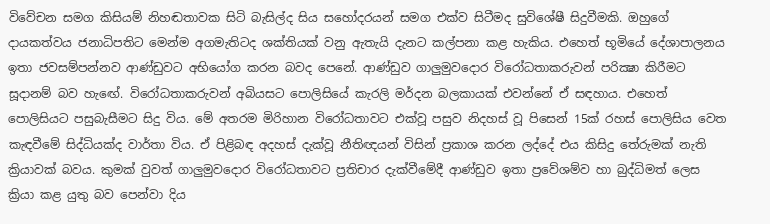විවේචන සමග කිසියම් නිහඬතාවක සිටි බැසිල්ද සිය සහෝදරයන් සමග එක්ව සිටීමද සුවිශේෂී සිදුවීමකි. ඔහුගේ දායකත්වය ජනාධිපතිට මෙන්ම අගමැතිටද ශක්තියක් වනු ඇතැයි දැනට කල්පනා කළ හැකිය. එහෙත් භූමියේ දේශාපාලනය ඉතා ජවසම්පන්නව ආණ්ඩුවට අභියෝග කරන බවද පෙනේ. ආණ්ඩුව ගාලුමුවදොර විරෝධතාකරුවන් පරික්‍ෂා කිරීමට සූදානම් බව හැඟේ. විරෝධතාකරුවන් අබියසට පොලිසියේ කැරලි මර්දන බලකායක් එවන්නේ ඒ සඳහාය. එහෙත් පොලිසියට පසුබැසීමට සිදු විය. මේ අතරම මිරිහාන විරෝධතාවට එක්වූ පසුව නිදහස් වූ පිසෙන් 15ක් රහස් පොලිසිය වෙත කැඳවීමේ සිද්ධියක්ද වාර්තා විය. ඒ පිළිබඳ අදහස් දැක්වූ නීතිඥයන් විසින් ප්‍රකාශ කරන ලද්දේ එය කිසිදු තේරුමක් නැති ක්‍රියාවක් බවය. කුමක් වුවත් ගාලුමුවදොර විරෝධතාවට ප්‍රතිචාර දැක්වීමේදී ආණ්ඩුව ඉතා ප්‍රවේශම්ව හා බුද්ධිමත් ලෙස ක්‍රියා කළ යුතු බව පෙන්වා දිය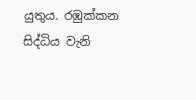යුතුය. රඹුක්කන සිද්ධිය වැනි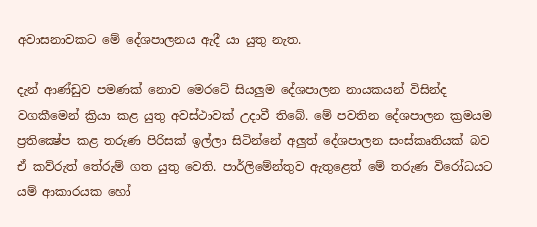අවාසනාවකට මේ දේශපාලනය ඇදී යා යුතු නැත.

දැන් ආණ්ඩුව පමණක් නොව මෙරටේ සියලුම දේශපාලන නායකයන් විසින්ද වගකීමෙන් ක්‍රියා කළ යුතු අවස්ථාවක් උදාවී තිබේ. මේ පවතින දේශපාලන ක්‍රමයම ප්‍රතික්‍ෂේප කළ තරුණ පිරිසක් ඉල්ලා සිටින්නේ අලුත් දේශපාලන සංස්කෘතියක් බව ඒ කව්රුත් තේරුම් ගත යුතු වෙති. පාර්ලිමේන්තුව ඇතුළෙත් මේ තරුණ විරෝධයට යම් ආකාරයක හෝ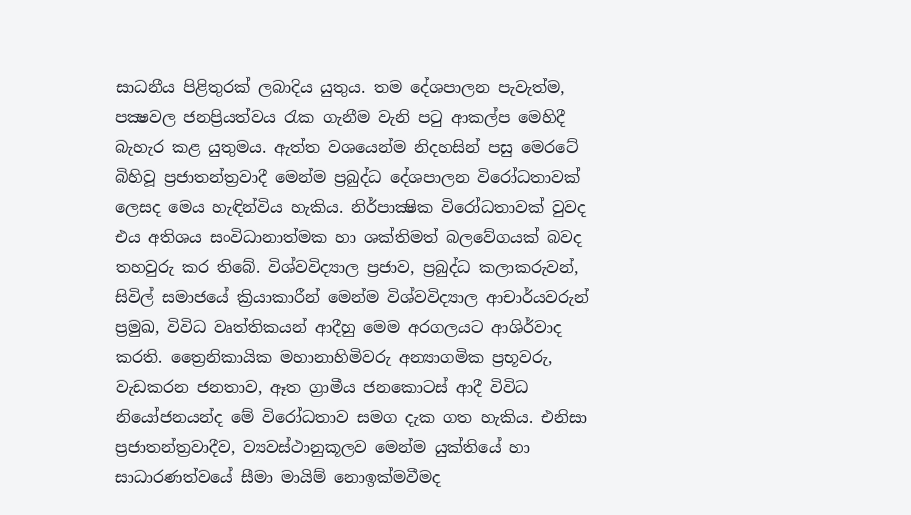සාධනීය පිළිතුරක් ලබාදිය යුතුය. තම දේශපාලන පැවැත්ම, පක්‍ෂවල ජනප්‍රියත්වය රැක ගැනීම වැනි පටු ආකල්ප මෙහිදී බැහැර කළ යුතුමය. ඇත්ත වශයෙන්ම නිදහසින් පසු මෙරටේ බිහිවූ ප්‍රජාතන්ත්‍රවාදී මෙන්ම ප්‍රබුද්ධ දේශපාලන විරෝධතාවක් ලෙසද මෙය හැඳින්විය හැකිය. නිර්පාක්‍ෂික විරෝධතාවක් වුවද එය අතිශය සංවිධානාත්මක හා ශක්තිමත් බලවේගයක් බවද තහවුරු කර තිබේ. විශ්වවිද්‍යාල ප්‍රජාව, ප්‍රබුද්ධ කලාකරුවන්, සිවිල් සමාජයේ ක්‍රියාකාරීන් මෙන්ම විශ්වවිද්‍යාල ආචාර්යවරුන් ප්‍රමුඛ, විවිධ වෘත්තිකයන් ආදීහු මෙම අරගලයට ආශිර්වාද කරති. ත්‍රෛනිකායික මහානාහිමිවරු අන්‍යාගමික ප්‍රභූවරු, වැඩකරන ජනතාව, ඈත ග්‍රාමීය ජනකොටස් ආදී විවිධ නියෝජනයන්ද මේ විරෝධතාව සමග දැක ගත හැකිය. එනිසා ප්‍රජාතන්ත්‍රවාදීව, ව්‍යවස්ථානුකූලව මෙන්ම යුක්තියේ හා සාධාරණත්වයේ සීමා මායිම් නොඉක්මවීමද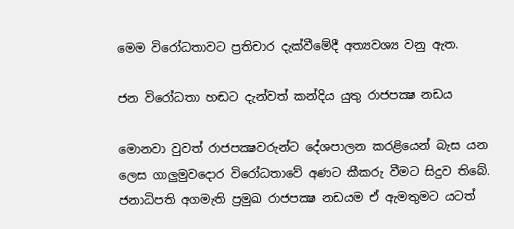මෙම විරෝධතාවට ප්‍රතිචාර දැක්වීමේදී අත්‍යවශ්‍ය වනු ඇත.

ජන විරෝධතා හඬට දැන්වත් කන්දිය යුතු රාජපක්‍ෂ නඩය

මොනවා වුවත් රාජපක්‍ෂවරුන්ට දේශපාලන කරළියෙන් බැස යන ලෙස ගාලුමුවදොර විරෝධතාවේ අණට කීකරු වීමට සිදුව තිබේ. ජනාධිපති අගමැති ප්‍රමුඛ රාජපක්‍ෂ නඩයම ඒ ඇමතුමට යටත්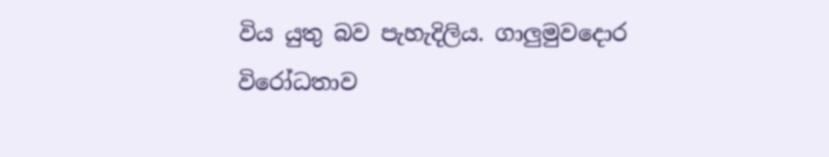විය යුතු බව පැහැදිලිය. ගාලුමුවදොර විරෝධතාව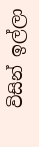විසින් ඉල්ලා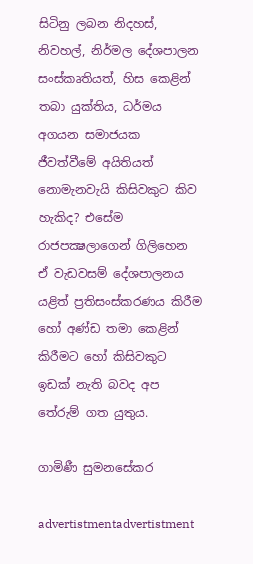සිටිනු ලබන නිදහස්, නිවහල්, නිර්මල දේශපාලන සංස්කෘතියත්, හිස කෙළින් තබා යුක්තිය, ධර්මය අගයන සමාජයක ජීවත්වීමේ අයිතියත් නොමැනවැයි කිසිවකුට කිව හැකිද? එසේම රාජපක්‍ෂලාගෙන් ගිලිහෙන ඒ වැඩවසම් දේශපාලනය යළිත් ප්‍රතිසංස්කරණය කිරීම හෝ අණ්ඩ තමා කෙළින් කිරීමට හෝ කිසිවකුට ඉඩක් නැති බවද අප තේරුම් ගත යුතුය.

ගාමිණී සුමනසේකර

advertistmentadvertistment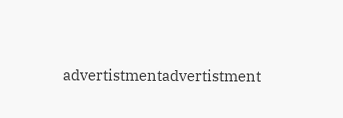advertistmentadvertistment